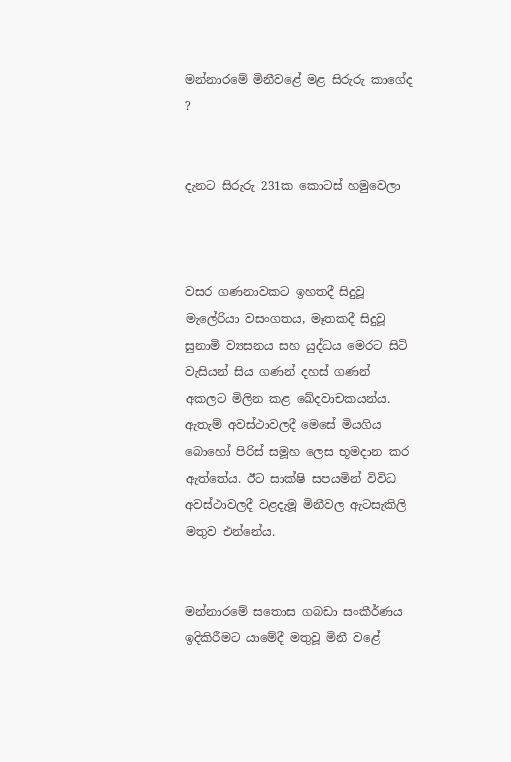මන්නාරමේ මිනීවළේ මළ සිරුරු කාගේද ?


දැනට සිරුරු 231ක කොටස් හමුවෙලා



වසර ගණනාවකට ඉහතදී සිදුවූ මැලේරියා වසංගතය, මෑතකදී සිදුවූ සුනාමි ව්‍යසනය සහ යුද්ධය මෙරට සිටි වැසියන් සිය ගණන් දහස් ගණන් අකලට මිලින කළ ඛේදවාචකයන්ය. ඇතැම් අවස්ථාවලදී මෙසේ මියගිය බොහෝ පිරිස් සමූහ ලෙස භූමදාන කර ඇත්තේය. ඊට සාක්ෂි සපයමින් විවිධ අවස්ථාවලදී වළදැමූ මිනීවල ඇටසැකිලි මතුව එන්නේය.


මන්නාරමේ සතොස ගබඩා සංකීර්ණය ඉදිකිරීමට යාමේදී මතුවූ මිනී වළේ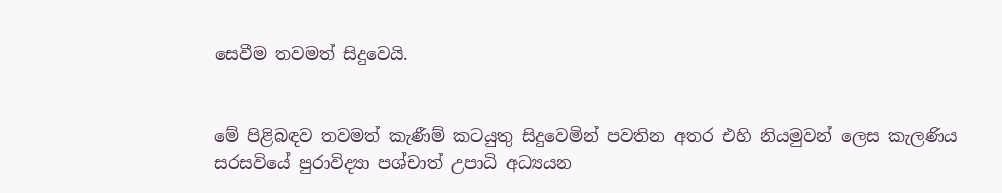සෙවීම තවමත් සිදුවෙයි.


මේ පිළිබඳව තවමත් කැණීම් කටයුතු සිදුවෙමින් පවතින අතර එහි නියමුවන් ලෙස කැලණිය සරසවියේ පුරාවිද්‍යා පශ්චාත් උපාධි අධ්‍යයන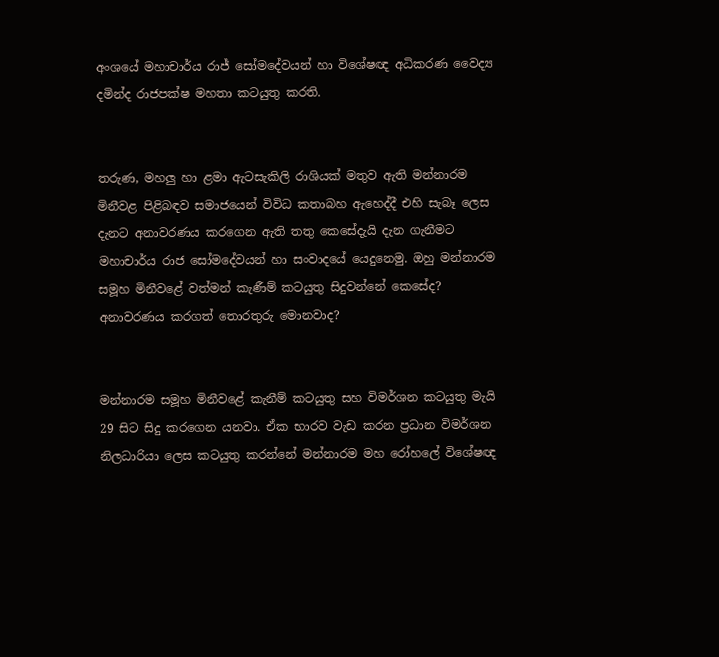අංශයේ මහාචාර්ය රාජ් සෝමදේවයන් හා විශේෂඥ අධිකරණ වෛද්‍ය දමින්ද රාජපක්ෂ මහතා කටයුතු කරති.


තරුණ, මහලු හා ළමා ඇටසැකිලි රාශියක් මතුව ඇති මන්නාරම මිනීවළ පිළිබඳව සමාජයෙන් විවිධ කතාබහ ඇහෙද්දී එහි සැබෑ ලෙස දැනට අනාවරණය කරගෙන ඇති තතු කෙසේදැයි දැන ගැනීමට මහාචාර්ය රාජ සෝමදේවයන් හා සංවාදයේ යෙදුනෙමු. ඔහු මන්නාරම සමූහ මිනීවළේ වත්මන් කැණීම් කටයුතු සිදුවන්නේ කෙසේද? අනාවරණය කරගත් තොරතුරු මොනවාද?


මන්නාරම සමූහ මිනීවළේ කැනීම් කටයුතු සහ විමර්ශන කටයුතු මැයි 29 සිට සිදු කරගෙන යනවා. ඒක භාරව වැඩ කරන ප්‍රධාන විමර්ශන නිලධාරියා ලෙස කටයුතු කරන්නේ මන්නාරම මහ රෝහලේ විශේෂඥ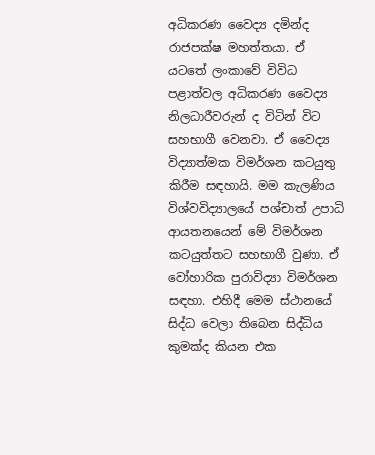අධිකරණ වෛද්‍ය දමින්ද රාජපක්ෂ මහත්තයා. ඒ යටතේ ලංකාවේ විවිධ පළාත්වල අධිකරණ වෛද්‍ය නිලධාරීවරුන් ද විටින් විට සහභාගී වෙනවා. ඒ වෛද්‍ය විද්‍යාත්මක විමර්ශන කටයුතු කිරීම සඳහායි. මම කැලණිය විශ්වවිද්‍යාලයේ පශ්චාත් උපාධි ආයතනයෙන් මේ විමර්ශන කටයුත්තට සහභාගී වුණා. ඒ වෝහාරික පුරාවිද්‍යා විමර්ශන සඳහා. එහිදී මෙම ස්ථානයේ සිද්ධ වෙලා තිබෙන සිද්ධිය කුමක්ද කියන එක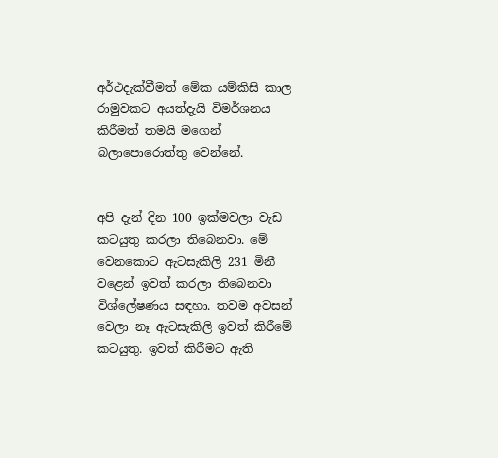අර්ථදැක්වීමත් මේක යම්කිසි කාල රාමුවකට අයත්දැයි විමර්ශනය කිරීමත් තමයි මගෙන් බලාපොරොත්තු වෙන්නේ.


අපි දැන් දින 100 ඉක්මවලා වැඩ කටයුතු කරලා තිබෙනවා. මේ වෙනකොට ඇටසැකිලි 231 මිනී වළෙන් ඉවත් කරලා තිබෙනවා විශ්ලේෂණය සඳහා. තවම අවසන් වෙලා නෑ ඇටසැකිලි ඉවත් කිරීමේ කටයුතු. ඉවත් කිරීමට ඇති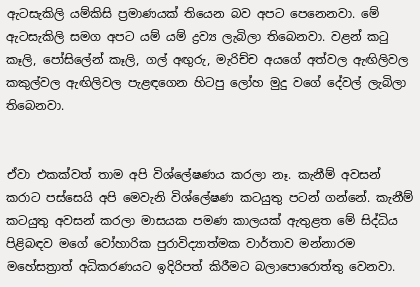ඇටසැකිලි යම්කිසි ප්‍රමාණයක් තියෙන බව අපට පෙනෙනවා. මේ ඇටසැකිලි සමග අපට යම් යම් ද්‍රව්‍ය ලැබිලා තිබෙනවා. වළන් කටු කෑලි, පෝසිලේන් කෑලි, ගල් අඟුරු, මැරිච්ච අයගේ අත්වල ඇඟිලිවල කකුල්වල ඇඟිලිවල පැළඳගෙන හිටපු ලෝහ මුදු වගේ දේවල් ලැබිලා තිබෙනවා.


ඒවා එකක්වත් තාම අපි විශ්ලේෂණය කරලා නෑ. කැනීම් අවසන් කරාට පස්සෙයි අපි මෙවැනි විශ්ලේෂණ කටයුතු පටන් ගන්නේ. කැනීම් කටයුතු අවසන් කරලා මාසයක පමණ කාලයක් ඇතුළත මේ සිද්ධිය පිළිබඳව මගේ වෝහාරික පුරාවිද්‍යාත්මක වාර්තාව මන්නාරම මහේසත්‍රාත් අධිකරණයට ඉදිරිපත් කිරීමට බලාපොරොත්තු වෙනවා.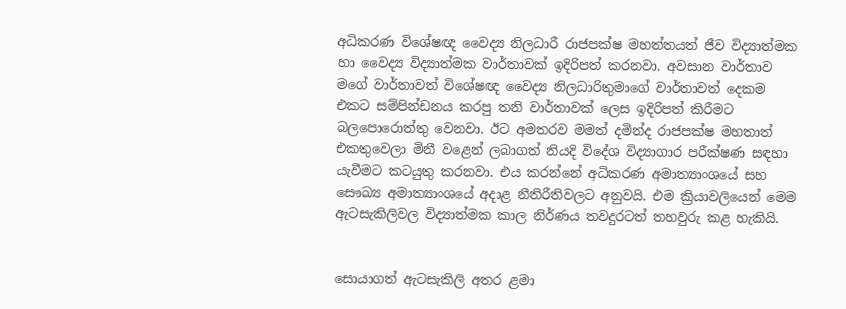අධිකරණ විශේෂඥ වෛද්‍ය නිලධාරී රාජපක්ෂ මහත්තයත් ජීව විද්‍යාත්මක හා වෛද්‍ය විද්‍යාත්මක වාර්තාවක් ඉදිරිපත් කරනවා. අවසාන වාර්තාව මගේ වාර්තාවත් විශේෂඥ වෛද්‍ය නිලධාරිතුමාගේ වාර්තාවත් දෙකම එකට සම්පින්ඩනය කරපු තනි වාර්තාවක් ලෙස ඉදිරිපත් කිරීමට බලපොරොත්තු වෙනවා. ඊට අමතරව මමත් දමින්ද රාජපක්ෂ මහතාත් එකතුවෙලා මිනී වළෙන් ලබාගත් නියදි විදේශ විද්‍යාගාර පරීක්ෂණ සඳහා යැවීමට කටයුතු කරනවා. එය කරන්නේ අධිකරණ අමාත්‍යාංශයේ සහ සෞඛ්‍ය අමාත්‍යාංශයේ අදාළ නීතිරීතිවලට අනුවයි. එම ක්‍රියාවලියෙන් මෙම ඇටසැකිලිවල විද්‍යාත්මක කාල නිර්ණය තවදුරටත් තහවුරු කළ හැකියි.


සොයාගත් ඇටසැකිලි අතර ළමා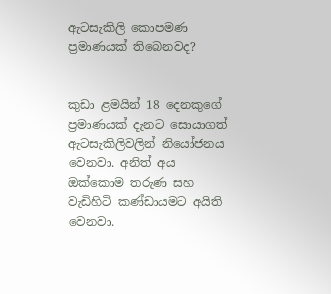ඇටසැකිලි කොපමණ ප්‍රමාණයක් තිබෙනවද?


කුඩා ළමයින් 18 දෙනකුගේ ප්‍රමාණයක් දැනට සොයාගත් ඇටසැකිලිවලින් නියෝජනය වෙනවා. අනිත් අය ඔක්කොම තරුණ සහ වැඩිහිටි කණ්ඩායමට අයිති වෙනවා.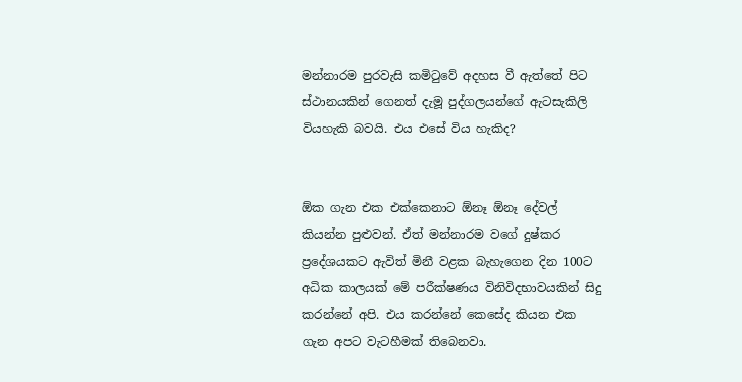මන්නාරම පුරවැසි කමිටුවේ අදහස වී ඇත්තේ පිට ස්ථානයකින් ගෙනත් දැමූ පුද්ගලයන්ගේ ඇටසැකිලි වියහැකි බවයි. එය එසේ විය හැකිද?


ඕක ගැන එක එක්කෙනාට ඕනෑ ඕනෑ දේවල් කියන්න පුළුවන්. ඒත් මන්නාරම වගේ දුෂ්කර ප්‍රදේශයකට ඇවිත් මිනී වළක බැහැගෙන දින 100ට අධික කාලයක් මේ පරීක්ෂණය විනිවිදභාවයකින් සිදු කරන්නේ අපි. එය කරන්නේ කෙසේද කියන එක ගැන අපට වැටහීමක් තිබෙනවා.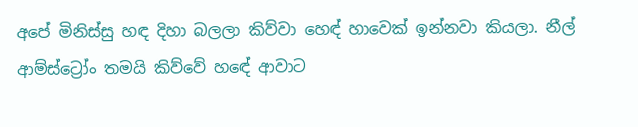අපේ මිනිස්සු හඳ දිහා බලලා කිව්වා හෙඳ් හාවෙක් ඉන්නවා කියලා. නීල් ආම්ස්ට්‍රෝං තමයි කිව්වේ හඳේ ආවාට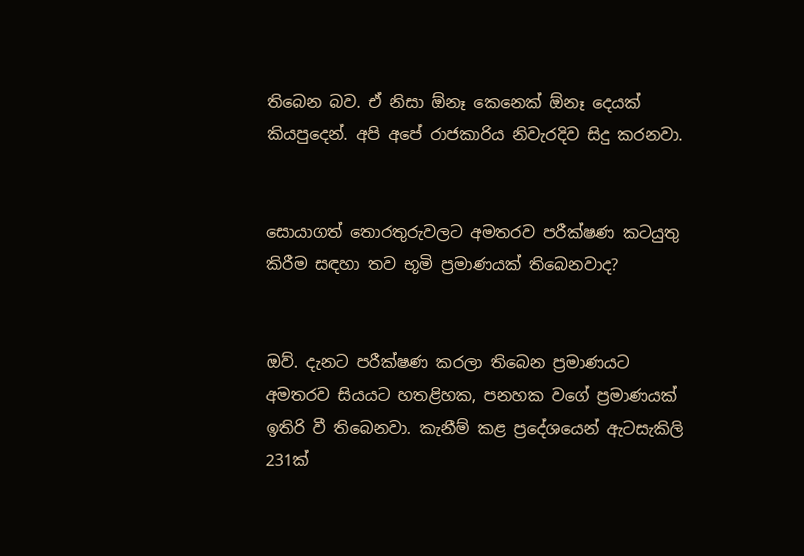තිබෙන බව. ඒ නිසා ඕනෑ කෙනෙක් ඕනෑ දෙයක් කියපුදෙන්. අපි අපේ රාජකාරිය නිවැරදිව සිදු කරනවා.


සොයාගත් තොරතුරුවලට අමතරව පරීක්ෂණ කටයුතු කිරීම සඳහා තව භූමි ප්‍රමාණයක් තිබෙනවාද?


ඔව්. දැනට පරීක්ෂණ කරලා තිබෙන ප්‍රමාණයට අමතරව සියයට හතළිහක, පනහක වගේ ප්‍රමාණයක් ඉතිරි වී තිබෙනවා. කැනීම් කළ ප්‍රදේශයෙන් ඇටසැකිලි 231ක්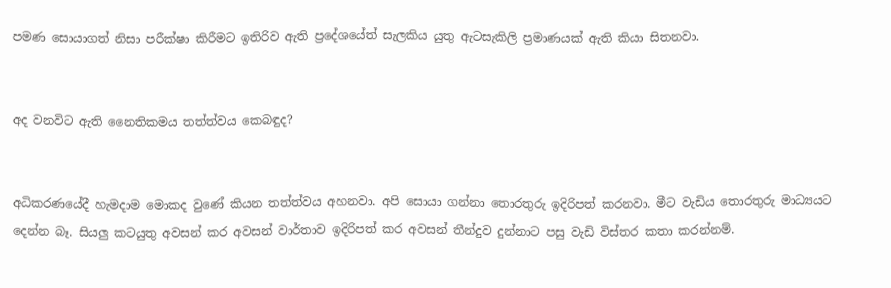පමණ සොයාගත් නිසා පරීක්ෂා කිරීමට ඉතිරිව ඇති ප්‍රදේශයේත් සැලකිය යුතු ඇටසැකිලි ප්‍රමාණයක් ඇති කියා සිතනවා.


අද වනවිට ඇති නෛතිකමය තත්ත්වය කෙබඳුද?


අධිකරණයේදී හැමදාම මොකද වුණේ කියන තත්ත්වය අහනවා. අපි සොයා ගන්නා තොරතුරු ඉදිරිපත් කරනවා. මීට වැඩිය තොරතුරු මාධ්‍යයට දෙන්න බෑ. සියලු කටයුතු අවසන් කර අවසන් වාර්තාව ඉදිරිපත් කර අවසන් තීන්දුව දුන්නාට පසු වැඩි විස්තර කතා කරන්නම්.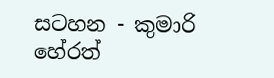සටහන - කුමාරි හේරත්